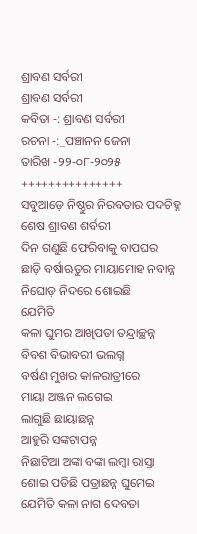ଶ୍ରାବଣ ସର୍ବରୀ
ଶ୍ରାବଣ ସର୍ବରୀ
କବିତା -: ଶ୍ରାବଣ ସର୍ବରୀ
ରଚନା -:_ପଞ୍ଚାନନ ଜେନା
ତାରିଖ -୨୨-୦୮-୨୦୨୫
+++++++++++++++
ସବୁଆଡ଼େ ନିଷ୍ଠୁର ନିରବତାର ପଦଚିହ୍ନ
ଶେଷ ଶ୍ରାବଣ ଶର୍ବରୀ
ଦିନ ଗଣୁଛି ଫେରିବାକୁ ବାପଘର
ଛାଡ଼ି ବର୍ଷାଋତୁର ମାୟାମୋହ ନବାନ୍ନ
ନିଘୋଡ଼ ନିଦରେ ଶୋଇଛି
ଯେମିତି
କଳା ଘୁମର ଆଖିପତା ତନ୍ଦ୍ରାଚ୍ଛନ୍ନ
ବିବଶ ବିଭାବରୀ ଭଲଗ୍ନ
ବର୍ଷଣ ମୁଖର କାଳରାତ୍ରୀରେ
ମାୟା ଅଞ୍ଜନ ଲଗେଇ
ଲାଗୁଛି ଛାୟାଛନ୍ନ
ଆହୁରି ସଙ୍କଟାପନ୍ନ
ନିଛାଟିଆ ଅଙ୍କା ବଙ୍କା ଲମ୍ବା ରାସ୍ତା
ଶୋଇ ପଡିଛି ପତ୍ରାଛନ୍ନ ଘୁମେଇ
ଯେମିତି କଳା ନାଗ ଦେବତା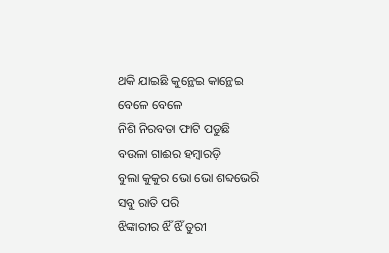ଥକି ଯାଇଛି କୁନ୍ଥେଇ କାନ୍ଥେଇ
ବେଳେ ବେଳେ
ନିଶି ନିରବତା ଫାଟି ପଡୁଛି
ବଉଳା ଗାଈର ହମ୍ବାରଡ଼ି
ବୁଲା କୁକୁର ଭୋ ଭୋ ଶବ୍ଦଭେରି
ସବୁ ରାତି ପରି
ଝିଙ୍କାରୀର ଝିଁ ଝିଁ ତୁରୀ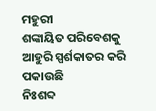ମହୁରୀ
ଶଙ୍କାୟିତ ପରିବେଶକୁ
ଆହୁରି ସ୍ପର୍ଶକାତର କରି ପକାଉଛି
ନିଃଶବ୍ଦ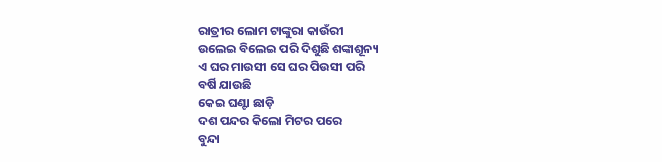ରାତ୍ରୀର ଲୋମ ଟାଙ୍କୁରା କାଉଁରୀ
ଉଲେଇ ବିଲେଇ ପରି ଦିଶୁଛି ଶଙ୍କାଶୂନ୍ୟ
ଏ ଘର ମାଉସୀ ସେ ଘର ପିଉସୀ ପରି
ବର୍ଷି ଯାଉଛି
କେଇ ଘଣ୍ଟା ଛାଡ଼ି
ଦଶ ପନ୍ଦର କିଲୋ ମିଟର ପରେ
ବୁନ୍ଦା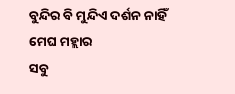ବୁନ୍ଦିର ବି ମୁନ୍ଦିଏ ଦର୍ଶନ ନାହିଁ
ମେଘ ମହ୍ଲାର
ସବୁ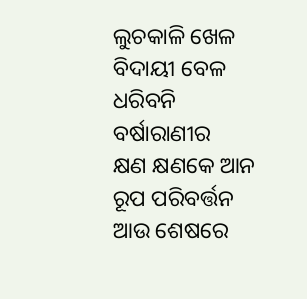ଲୁଚକାଳି ଖେଳ
ବିଦାୟୀ ବେଳ
ଧରିବନି ବର୍ଷାରାଣୀର
କ୍ଷଣ କ୍ଷଣକେ ଆନ
ରୂପ ପରିବର୍ତ୍ତନ
ଆଉ ଶେଷରେ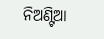ନିଅଣ୍ଟିଆ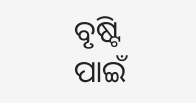ବୃଷ୍ଟି ପାଇଁ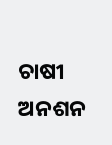ଚାଷୀ ଅନଶନ